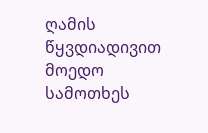ღამის წყვდიადივით მოედო სამოთხეს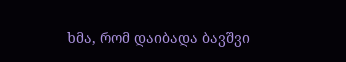ხმა, რომ დაიბადა ბავშვი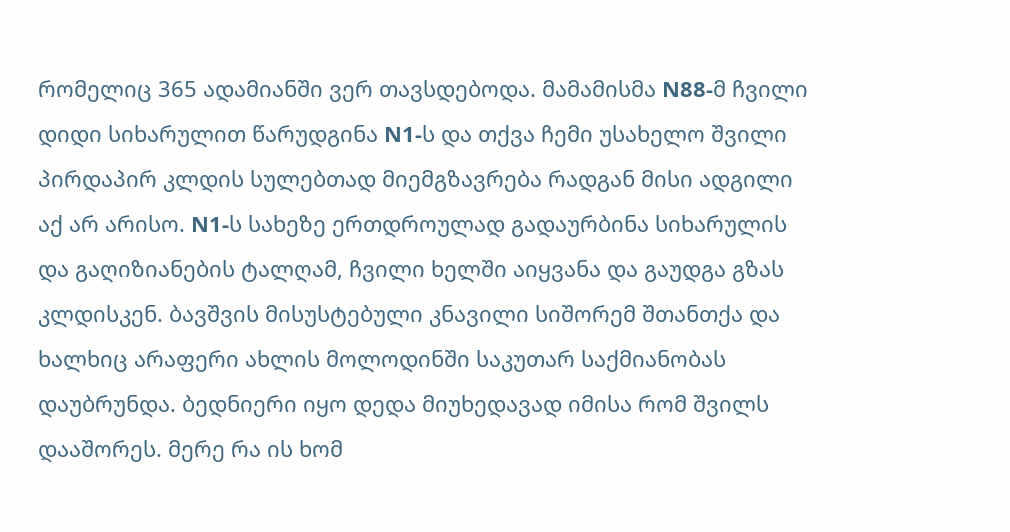რომელიც 365 ადამიანში ვერ თავსდებოდა. მამამისმა N88-მ ჩვილი დიდი სიხარულით წარუდგინა N1-ს და თქვა ჩემი უსახელო შვილი პირდაპირ კლდის სულებთად მიემგზავრება რადგან მისი ადგილი აქ არ არისო. N1-ს სახეზე ერთდროულად გადაურბინა სიხარულის და გაღიზიანების ტალღამ, ჩვილი ხელში აიყვანა და გაუდგა გზას კლდისკენ. ბავშვის მისუსტებული კნავილი სიშორემ შთანთქა და ხალხიც არაფერი ახლის მოლოდინში საკუთარ საქმიანობას დაუბრუნდა. ბედნიერი იყო დედა მიუხედავად იმისა რომ შვილს დააშორეს. მერე რა ის ხომ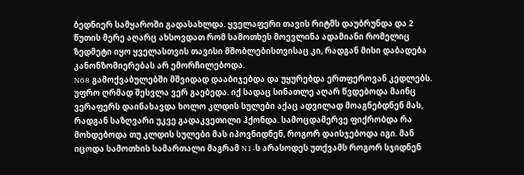ბედნიერ სამყაროში გადასახლდა. ყველაფერი თავის რიტმს დაუბრუნდა და 2 წუთის მერე აღარც ახსოვდათ რომ სამოთხეს მოევლინა ადამიანი რომელიც ზედმეტი იყო ყველასთვის თავისი მშობლებისთვისაც კი, რადგან მისი დაბადება კანონზომიერებას არ ემორჩილებოდა.
N68 გამოქვაბულებში მშვიდად დააბიჯებდა და უყურებდა ერთფეროვან კედლებს. უფრო ღრმად შესვლა ვერ გაებედა. იქ სადაც სინათლე აღარ წვდებოდა მაინც ვერაფერს დაინახავდა ხოლო კლდის სულები აქაც ადვილად მოაგნებდნენ მას, რადგან საზღვარი უკვე გადაკვეთილი ჰქონდა. სამოცდამერვე ფიქრობდა რა მოხდებოდა თუ კლდის სულები მას იპოვნიდნენ, როგორ დაისჯებოდა იგი. მან იცოდა სამოთხის სამართალი მაგრამ N1-ს არასოდეს უთქვამს როგორ სჯიდნენ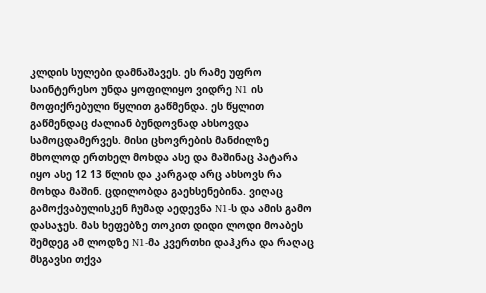კლდის სულები დამნაშავეს. ეს რამე უფრო საინტერესო უნდა ყოფილიყო ვიდრე N1 ის მოფიქრებული წყლით გაწმენდა. ეს წყლით გაწმენდაც ძალიან ბუნდოვნად ახსოვდა სამოცდამერვეს. მისი ცხოვრების მანძილზე მხოლოდ ერთხელ მოხდა ასე და მაშინაც პატარა იყო ასე 12 13 წლის და კარგად არც ახსოვს რა მოხდა მაშინ. ცდილობდა გაეხსენებინა. ვიღაც გამოქვაბულისკენ ჩუმად აედევნა N1-ს და ამის გამო დასაჯეს. მას ხეფებზე თოკით დიდი ლოდი მოაბეს შემდეგ ამ ლოდზე N1-მა კვერთხი დაჰკრა და რაღაც მსგავსი თქვა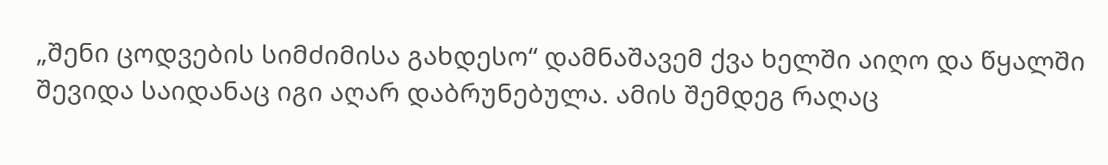„შენი ცოდვების სიმძიმისა გახდესო“ დამნაშავემ ქვა ხელში აიღო და წყალში შევიდა საიდანაც იგი აღარ დაბრუნებულა. ამის შემდეგ რაღაც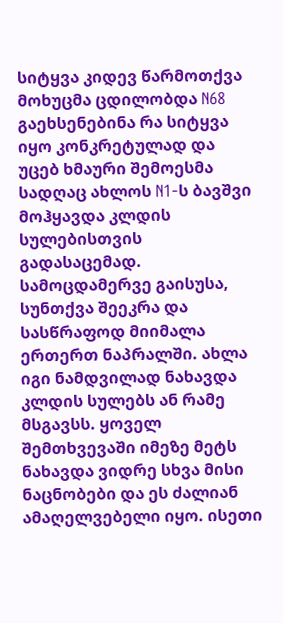სიტყვა კიდევ წარმოთქვა მოხუცმა ცდილობდა N68 გაეხსენებინა რა სიტყვა იყო კონკრეტულად და უცებ ხმაური შემოესმა სადღაც ახლოს N1-ს ბავშვი მოჰყავდა კლდის სულებისთვის გადასაცემად. სამოცდამერვე გაისუსა, სუნთქვა შეეკრა და სასწრაფოდ მიიმალა ერთერთ ნაპრალში. ახლა იგი ნამდვილად ნახავდა კლდის სულებს ან რამე მსგავსს. ყოველ შემთხვევაში იმეზე მეტს ნახავდა ვიდრე სხვა მისი ნაცნობები და ეს ძალიან ამაღელვებელი იყო. ისეთი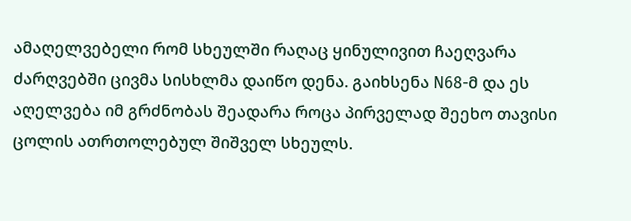ამაღელვებელი რომ სხეულში რაღაც ყინულივით ჩაეღვარა ძარღვებში ცივმა სისხლმა დაიწო დენა. გაიხსენა N68-მ და ეს აღელვება იმ გრძნობას შეადარა როცა პირველად შეეხო თავისი ცოლის ათრთოლებულ შიშველ სხეულს.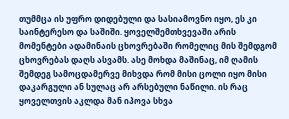თუმმცა ის უფრო დიდებული და სასიამოვნო იყო, ეს კი საინტერესო და საშიში. ყოველშემთხვევაში არის მომენტები ადამინაის ცხოვრებაში რომელიც მის შემდგომ ცხოვრებას დაღს ასვამს. ასე მოხდა მაშინაც, იმ ღამის შემდეგ სამოცდამერვე მიხვდა რომ მისი ცოლი იყო მისი დაკარგული ან სულაც არ არსებული ნაწილი. ის რაც ყოველთვის აკლდა მან იპოვა სხვა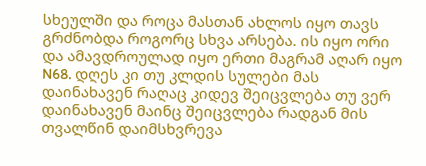სხეულში და როცა მასთან ახლოს იყო თავს გრძნობდა როგორც სხვა არსება. ის იყო ორი და ამავდროულად იყო ერთი მაგრამ აღარ იყო N68. დღეს კი თუ კლდის სულები მას დაინახავენ რაღაც კიდევ შეიცვლება თუ ვერ დაინახავენ მაინც შეიცვლება რადგან მის თვალწინ დაიმსხვრევა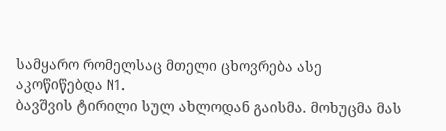სამყარო რომელსაც მთელი ცხოვრება ასე აკოწიწებდა N1.
ბავშვის ტირილი სულ ახლოდან გაისმა. მოხუცმა მას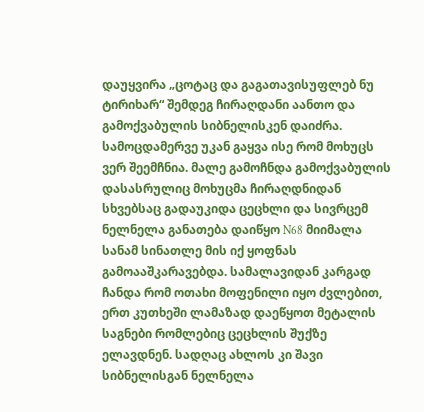დაუყვირა „ცოტაც და გაგათავისუფლებ ნუ ტირიხარ“ შემდეგ ჩირაღდანი აანთო და გამოქვაბულის სიბნელისკენ დაიძრა. სამოცდამერვე უკან გაყვა ისე რომ მოხუცს ვერ შეემჩნია. მალე გამოჩნდა გამოქვაბულის დასასრულიც მოხუცმა ჩირაღდნიდან სხვებსაც გადაუკიდა ცეცხლი და სივრცემ ნელნელა განათება დაიწყო N68 მიიმალა სანამ სინათლე მის იქ ყოფნას გამოააშკარავებდა. სამალავიდან კარგად ჩანდა რომ ოთახი მოფენილი იყო ძვლებით, ერთ კუთხეში ლამაზად დაეწყოთ მეტალის საგნები რომლებიც ცეცხლის შუქზე ელავდნენ. სადღაც ახლოს კი შავი სიბნელისგან ნელნელა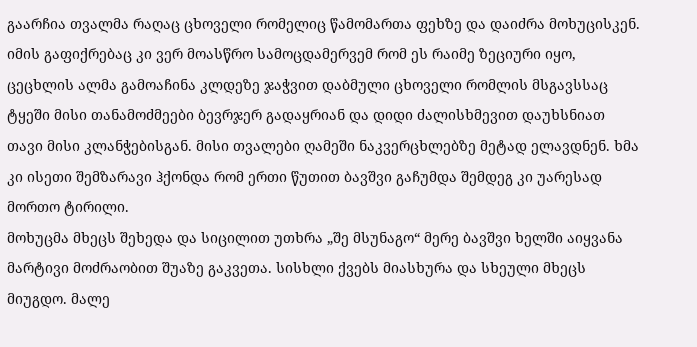გაარჩია თვალმა რაღაც ცხოველი რომელიც წამომართა ფეხზე და დაიძრა მოხუცისკენ. იმის გაფიქრებაც კი ვერ მოასწრო სამოცდამერვემ რომ ეს რაიმე ზეციური იყო, ცეცხლის ალმა გამოაჩინა კლდეზე ჯაჭვით დაბმული ცხოველი რომლის მსგავსსაც ტყეში მისი თანამოძმეები ბევრჯერ გადაყრიან და დიდი ძალისხმევით დაუხსნიათ თავი მისი კლანჭებისგან. მისი თვალები ღამეში ნაკვერცხლებზე მეტად ელავდნენ. ხმა კი ისეთი შემზარავი ჰქონდა რომ ერთი წუთით ბავშვი გაჩუმდა შემდეგ კი უარესად მორთო ტირილი.
მოხუცმა მხეცს შეხედა და სიცილით უთხრა „შე მსუნაგო“ მერე ბავშვი ხელში აიყვანა მარტივი მოძრაობით შუაზე გაკვეთა. სისხლი ქვებს მიასხურა და სხეული მხეცს მიუგდო. მალე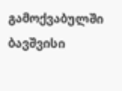გამოქვაბულში ბავშვისი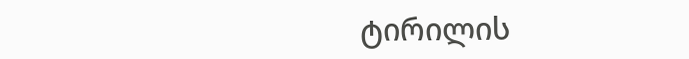ტირილის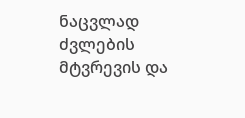ნაცვლად ძვლების მტვრევის და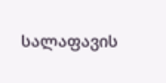სალაფავის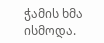ჭამის ხმა ისმოდა.